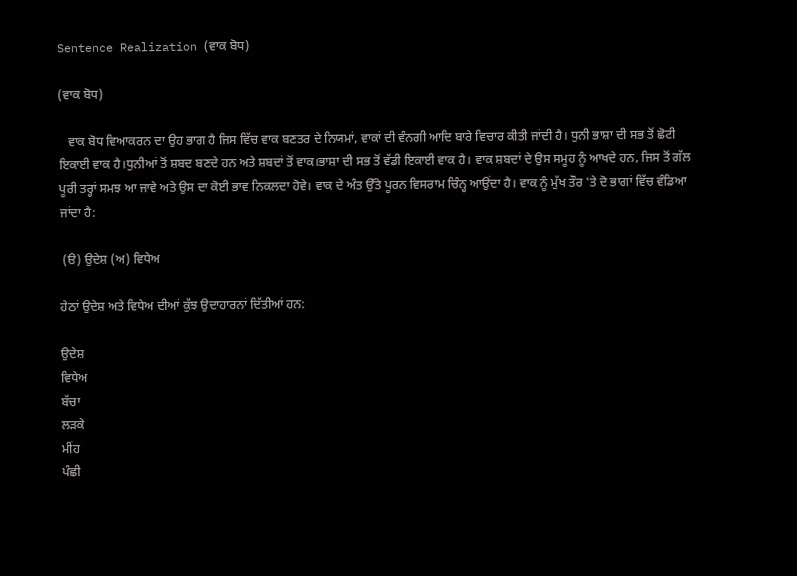Sentence Realization (ਵਾਕ ਬੋਧ)

(ਵਾਕ ਬੋਧ)

   ਵਾਕ ਬੋਧ ਵਿਆਕਰਨ ਦਾ ਉਹ ਭਾਗ ਹੈ ਜਿਸ ਵਿੱਚ ਵਾਕ ਬਣਤਰ ਦੇ ਨਿਯਮਾਂ, ਵਾਕਾਂ ਦੀ ਵੰਨਗੀ ਆਦਿ ਬਾਰੇ ਵਿਚਾਰ ਕੀਤੀ ਜਾਂਦੀ ਹੈ। ਧੁਨੀ ਭਾਸ਼ਾ ਦੀ ਸਭ ਤੋਂ ਛੋਟੀ ਇਕਾਈ ਵਾਕ ਹੈ।ਧੁਨੀਆਂ ਤੋਂ ਸ਼ਬਦ ਬਣਦੇ ਹਨ ਅਤੇ ਸ਼ਬਦਾਂ ਤੋਂ ਵਾਕ।ਭਾਸ਼ਾ ਦੀ ਸਭ ਤੋਂ ਵੱਡੀ ਇਕਾਈ ਵਾਕ ਹੈ। ਵਾਕ ਸ਼ਬਦਾਂ ਦੇ ਉਸ ਸਮੂਹ ਨੂੰ ਆਖਦੇ ਹਨ, ਜਿਸ ਤੋਂ ਗੱਲ ਪੂਰੀ ਤਰ੍ਹਾਂ ਸਮਝ ਆ ਜਾਵੇ ਅਤੇ ਉਸ ਦਾ ਕੋਈ ਭਾਵ ਨਿਕਲਦਾ ਹੋਵੇ। ਵਾਕ ਦੇ ਅੰਤ ਉੱਤੇ ਪੂਰਨ ਵਿਸਰਾਮ ਚਿੰਨ੍ਹ ਆਉਂਦਾ ਹੈ। ਵਾਕ ਨੂੰ ਮੁੱਖ ਤੌਰ 'ਤੇ ਦੋ ਭਾਗਾਂ ਵਿੱਚ ਵੰਡਿਆ ਜਾਂਦਾ ਹੈ:

 (ੳ) ਉਦੇਸ਼ (ਅ) ਵਿਧੇਅ

ਹੇਠਾਂ ਉਦੇਸ਼ ਅਤੇ ਵਿਧੇਅ ਦੀਆਂ ਕੁੱਝ ਉਦਾਹਾਰਨਾਂ ਦਿੱਤੀਆਂ ਹਨ:

ਉਦੇਸ਼
ਵਿਧੇਅ
ਬੱਚਾ
ਲੜਕੇ
ਮੀਂਹ
ਪੰਛੀ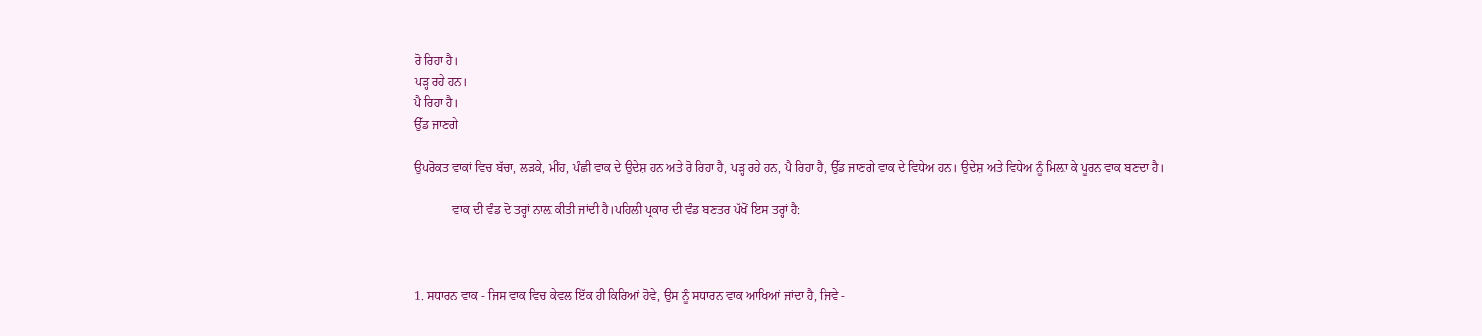ਰੋ ਰਿਹਾ ਹੈ।
ਪੜ੍ਹ ਰਹੇ ਹਨ।
ਪੈ ਰਿਹਾ ਹੈ।
ਉੱਡ ਜਾਣਗੇ

ਉਪਰੋਕਤ ਵਾਕਾਂ ਵਿਚ ਬੱਚਾ, ਲੜਕੇ, ਮੀਂਹ, ਪੰਛੀ ਵਾਕ ਦੇ ਉਦੇਸ਼ ਹਨ ਅਤੇ ਰੋ ਰਿਹਾ ਹੈ, ਪੜ੍ਹ ਰਹੇ ਹਨ, ਪੈ ਰਿਹਾ ਹੈ, ਉੱਡ ਜਾਣਗੇ ਵਾਕ ਦੇ ਵਿਧੇਅ ਹਨ। ਉਦੇਸ਼ ਅਤੇ ਵਿਧੇਅ ਨੂੰ ਮਿਲ਼ਾ ਕੇ ਪੂਰਨ ਵਾਕ ਬਣਦਾ ਹੈ।

            ਵਾਕ ਦੀ ਵੰਡ ਦੋ ਤਰ੍ਹਾਂ ਨਾਲ਼ ਕੀਤੀ ਜਾਂਦੀ ਹੈ।ਪਹਿਲੀ ਪ੍ਰਕਾਰ ਦੀ ਵੰਡ ਬਣਤਰ ਪੱਖੋਂ ਇਸ ਤਰ੍ਹਾਂ ਹੈ:



1. ਸਧਾਰਨ ਵਾਕ - ਜਿਸ ਵਾਕ ਵਿਚ ਕੇਵਲ ਇੱਕ ਹੀ ਕਿਰਿਆਂ ਹੋਵੇ, ਉਸ ਨੂੰ ਸਧਾਰਨ ਵਾਕ ਆਖਿਆਂ ਜਾਂਦਾ ਹੈ, ਜਿਵੇ -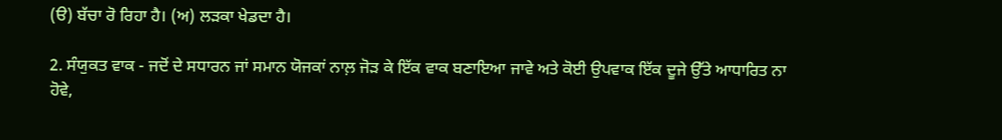(ੳ) ਬੱਚਾ ਰੋ ਰਿਹਾ ਹੈ। (ਅ) ਲੜਕਾ ਖੇਡਦਾ ਹੈ।

2. ਸੰਯੁਕਤ ਵਾਕ - ਜਦੋਂ ਦੇ ਸਧਾਰਨ ਜਾਂ ਸਮਾਨ ਯੋਜਕਾਂ ਨਾਲ਼ ਜੋੜ ਕੇ ਇੱਕ ਵਾਕ ਬਣਾਇਆ ਜਾਵੇ ਅਤੇ ਕੋਈ ਉਪਵਾਕ ਇੱਕ ਦੂਜੇ ਉੱਤੇ ਆਧਾਰਿਤ ਨਾ ਹੋਵੇ,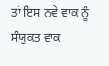ਤਾਂ ਇਸ ਨਵੇ ਵਾਕ ਨੂੰ ਸੰਯੁਕਤ ਵਾਕ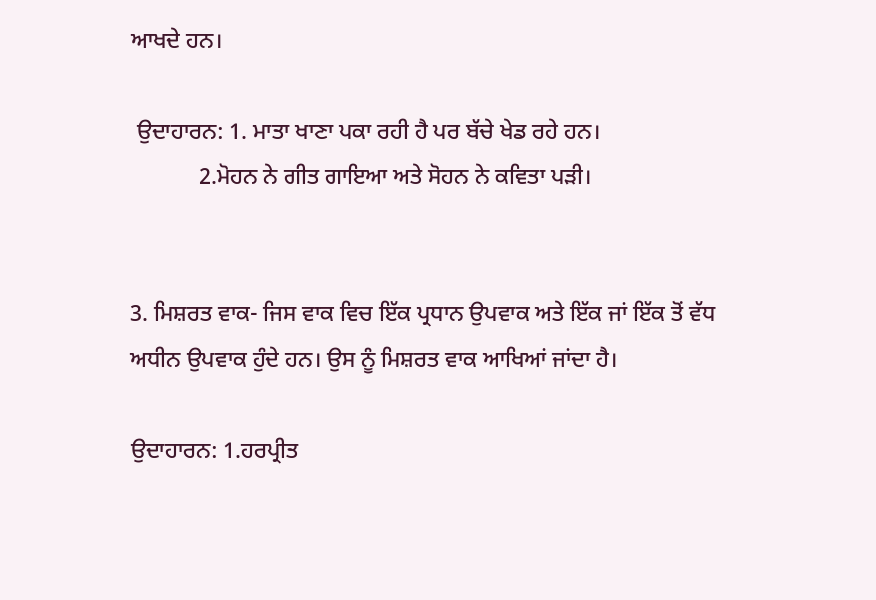ਆਖਦੇ ਹਨ।

 ਉਦਾਹਾਰਨ: 1. ਮਾਤਾ ਖਾਣਾ ਪਕਾ ਰਹੀ ਹੈ ਪਰ ਬੱਚੇ ਖੇਡ ਰਹੇ ਹਨ।
            2.ਮੋਹਨ ਨੇ ਗੀਤ ਗਾਇਆ ਅਤੇ ਸੋਹਨ ਨੇ ਕਵਿਤਾ ਪੜੀ।


3. ਮਿਸ਼ਰਤ ਵਾਕ- ਜਿਸ ਵਾਕ ਵਿਚ ਇੱਕ ਪ੍ਰਧਾਨ ਉਪਵਾਕ ਅਤੇ ਇੱਕ ਜਾਂ ਇੱਕ ਤੋਂ ਵੱਧ ਅਧੀਨ ਉਪਵਾਕ ਹੁੰਦੇ ਹਨ। ਉਸ ਨੂੰ ਮਿਸ਼ਰਤ ਵਾਕ ਆਖਿਆਂ ਜਾਂਦਾ ਹੈ।

ਉਦਾਹਾਰਨ: 1.ਹਰਪ੍ਰੀਤ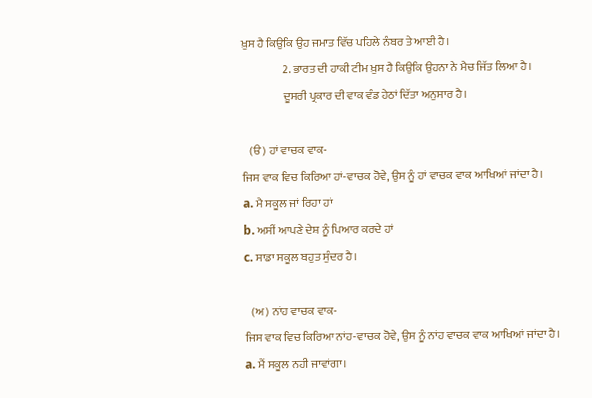ਖ਼ੁਸ ਹੈ ਕਿਉਕਿ ਉਹ ਜਮਾਤ ਵਿੱਚ ਪਹਿਲੇ ਨੰਬਰ ਤੇ ਆਈ ਹੈ।
                  2. ਭਾਰਤ ਦੀ ਹਾਕੀ ਟੀਮ ਖ਼ੁਸ ਹੈ ਕਿਉਕਿ ਉਹਨਾ ਨੇ ਮੈਚ ਜਿੱਤ ਲਿਆ ਹੈ।
                  ਦੂਸਰੀ ਪ੍ਰਕਾਰ ਦੀ ਵਾਕ ਵੰਡ ਹੇਠਾਂ ਦਿੱਤਾ ਅਨੁਸਾਰ ਹੈ।

   (ੳ) ਹਾਂ ਵਾਚਕ ਵਾਕ-
ਜਿਸ ਵਾਕ ਵਿਚ ਕਿਰਿਆ ਹਾਂ-ਵਾਚਕ ਹੋਵੇ, ਉਸ ਨੂੰ ਹਾਂ ਵਾਚਕ ਵਾਕ ਆਖਿਆਂ ਜਾਂਦਾ ਹੈ।
a. ਮੈ ਸਕੂਲ ਜਾਂ ਰਿਹਾ ਹਾਂ
b. ਅਸੀਂ ਆਪਣੇ ਦੇਸ਼ ਨੂੰ ਪਿਆਰ ਕਰਦੇ ਹਾਂ
c. ਸਾਡਾ ਸਕੂਲ ਬਹੁਤ ਸੁੰਦਰ ਹੈ।

   (ਅ) ਨਾਂਹ ਵਾਚਕ ਵਾਕ-
ਜਿਸ ਵਾਕ ਵਿਚ ਕਿਰਿਆ ਨਾਂਹ-ਵਾਚਕ ਹੋਵੇ, ਉਸ ਨੂੰ ਨਾਂਹ ਵਾਚਕ ਵਾਕ ਆਖਿਆਂ ਜਾਂਦਾ ਹੈ।
a. ਮੈਂ ਸਕੂਲ ਨਹੀ ਜਾਵਾਂਗਾ।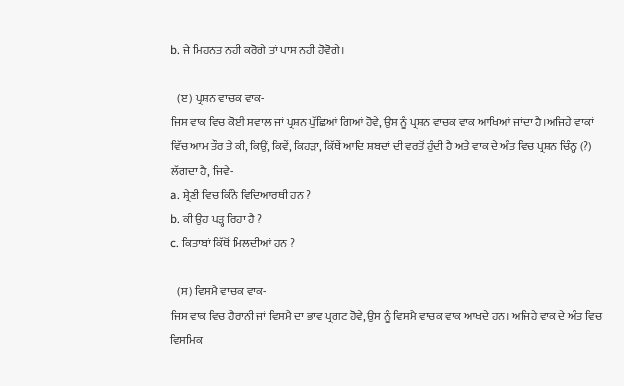b. ਜੇ ਮਿਹਨਤ ਨਹੀ ਕਰੋਗੇ ਤਾਂ ਪਾਸ ਨਹੀ ਹੋਵੋਗੇ।

   (ੲ) ਪ੍ਰਸ਼ਨ ਵਾਚਕ ਵਾਕ-
ਜਿਸ ਵਾਕ ਵਿਚ ਕੋਈ ਸਵਾਲ ਜਾਂ ਪ੍ਰਸ਼ਨ ਪੁੱਛਿਆਂ ਗਿਆਂ ਹੋਵੇ, ਉਸ ਨੂੰ ਪ੍ਰਸ਼ਨ ਵਾਚਕ ਵਾਕ ਆਖਿਆਂ ਜਾਂਦਾ ਹੈ।ਅਜਿਹੇ ਵਾਕਾਂ ਵਿੱਚ ਆਮ ਤੌਰ ਤੇ ਕੀ, ਕਿਉਂ, ਕਿਵੇਂ, ਕਿਹੜਾ, ਕਿੱਥੇਂ ਆਦਿ ਸ਼ਬਦਾਂ ਦੀ ਵਰਤੋਂ ਹੁੰਦੀ ਹੈ ਅਤੇ ਵਾਕ ਦੇ ਅੰਤ ਵਿਚ ਪ੍ਰਸ਼ਨ ਚਿੰਨ੍ਹ (?) ਲੱਗਦਾ ਹੈ, ਜਿਵੇ-
a. ਸ਼੍ਰੇਣੀ ਵਿਚ ਕਿੰਨੇ ਵਿਦਿਆਰਥੀ ਹਨ ?
b. ਕੀ ਉਹ ਪੜ੍ਹ ਰਿਹਾ ਹੈ ?
c. ਕਿਤਾਬਾਂ ਕਿੱਥੋਂ ਮਿਲਦੀਆਂ ਹਨ ?

   (ਸ) ਵਿਸਮੈ ਵਾਚਕ ਵਾਕ-
ਜਿਸ ਵਾਕ ਵਿਚ ਹੈਰਾਨੀ ਜਾਂ ਵਿਸਮੈ ਦਾ ਭਾਵ ਪ੍ਰਗਟ ਹੋਵੇ, ਉਸ ਨੂੰ ਵਿਸਮੈ ਵਾਚਕ ਵਾਕ ਆਖਦੇ ਹਨ। ਅਜਿਹੇ ਵਾਕ ਦੇ ਅੰਤ ਵਿਚ ਵਿਸਮਿਕ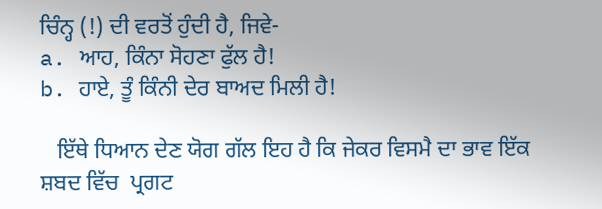ਚਿੰਨ੍ਹ (!) ਦੀ ਵਰਤੋਂ ਹੁੰਦੀ ਹੈ, ਜਿਵੇ-
a. ਆਹ, ਕਿੰਨਾ ਸੋਹਣਾ ਫੁੱਲ ਹੈ!
b. ਹਾਏ, ਤੂੰ ਕਿੰਨੀ ਦੇਰ ਬਾਅਦ ਮਿਲੀ ਹੈ!

   ਇੱਥੇ ਧਿਆਨ ਦੇਣ ਯੋਗ ਗੱਲ ਇਹ ਹੈ ਕਿ ਜੇਕਰ ਵਿਸਮੈ ਦਾ ਭਾਵ ਇੱਕ ਸ਼ਬਦ ਵਿੱਚ  ਪ੍ਰਗਟ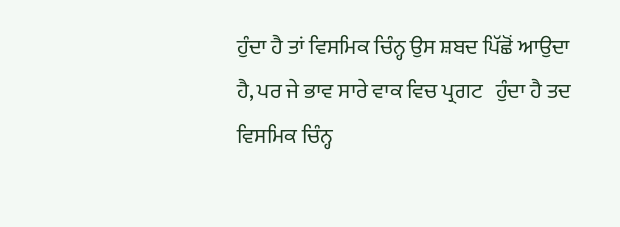ਹੁੰਦਾ ਹੈ ਤਾਂ ਵਿਸਮਿਕ ਚਿੰਨ੍ਹ ਉਸ ਸ਼ਬਦ ਪਿੱਛੋਂ ਆਉਦਾ ਹੈ, ਪਰ ਜੇ ਭਾਵ ਸਾਰੇ ਵਾਕ ਵਿਚ ਪ੍ਰਗਟ   ਹੁੰਦਾ ਹੈ ਤਦ ਵਿਸਮਿਕ ਚਿੰਨ੍ਹ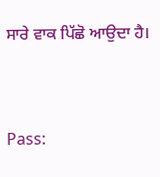ਸਾਰੇ ਵਾਕ ਪਿੱਛੋ ਆਉਦਾ ਹੈ।




Pass: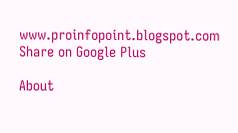www.proinfopoint.blogspot.com
Share on Google Plus

About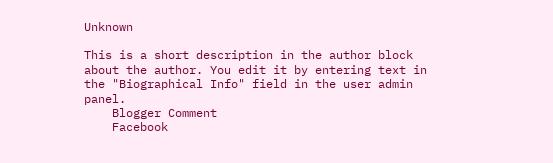Unknown

This is a short description in the author block about the author. You edit it by entering text in the "Biographical Info" field in the user admin panel.
    Blogger Comment
    Facebook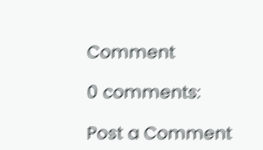Comment

0 comments:

Post a Comment